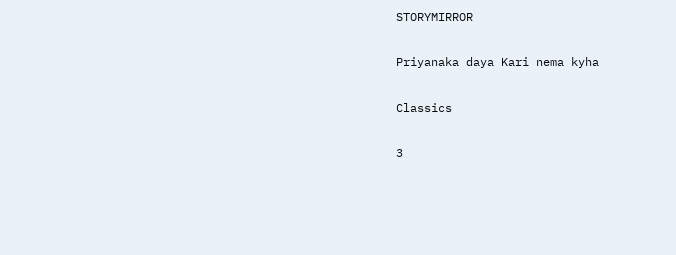STORYMIRROR

Priyanaka daya Kari nema kyha

Classics

3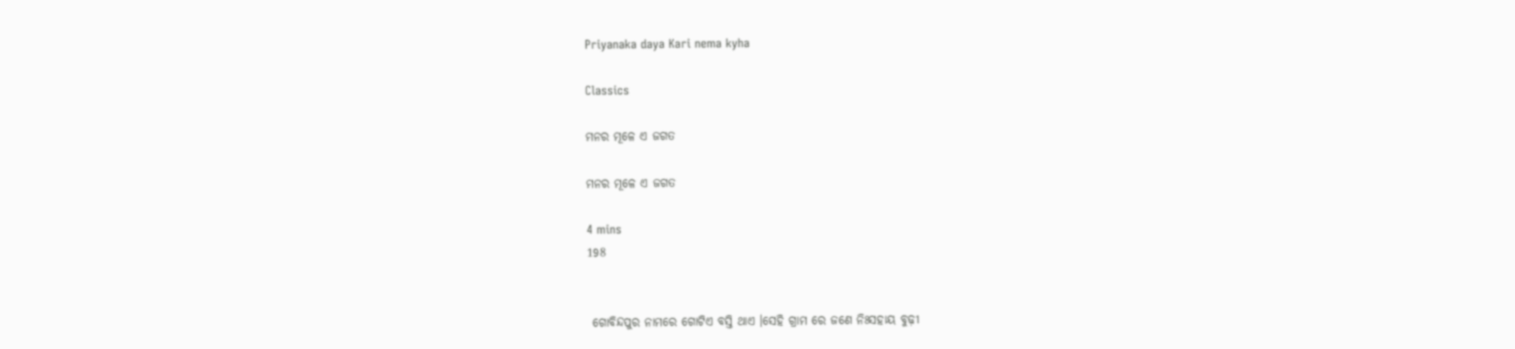Priyanaka daya Kari nema kyha

Classics

ମନର ମୂଳେ ଏ ଜଗତ

ମନର ମୂଳେ ଏ ଜଗତ

4 mins
198


 ଗୋବିନ୍ଦପୁର ନାମରେ ଗୋଟିଏ ବସ୍ତି ଥାଏ ।ସେହି ଗ୍ରାମ ରେ ଜଣେ ନିଃସହାୟ ବୁଢ଼ୀ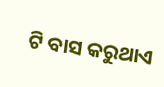ଟି ବାସ କରୁଥାଏ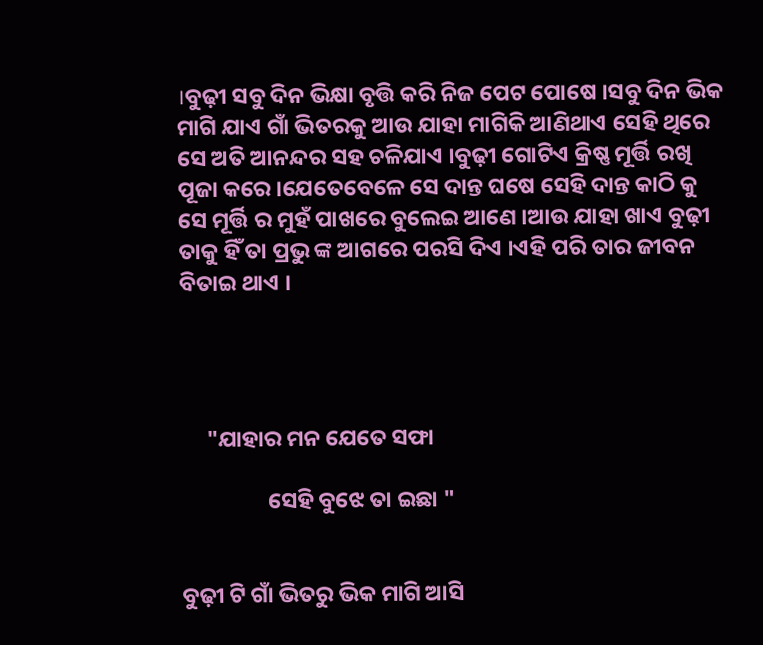।ବୁଢ଼ୀ ସବୁ ଦିନ ଭିକ୍ଷା ବୃତ୍ତି କରି ନିଜ ପେଟ ପୋଷେ ।ସବୁ ଦିନ ଭିକ ମାଗି ଯାଏ ଗାଁ ଭିତରକୁ ଆଉ ଯାହା ମାଗିକି ଆଣିଥାଏ ସେହି ଥିରେ ସେ ଅତି ଆନନ୍ଦର ସହ ଚଳିଯାଏ ।ବୁଢ଼ୀ ଗୋଟିଏ କ୍ରିଷ୍ଣ ମୂର୍ତ୍ତି ରଖି ପୂଜା କରେ ।ଯେତେବେଳେ ସେ ଦାନ୍ତ ଘଷେ ସେହି ଦାନ୍ତ କାଠି କୁ ସେ ମୂର୍ତ୍ତି ର ମୁହଁ ପାଖରେ ବୁଲେଇ ଆଣେ ।ଆଉ ଯାହା ଖାଏ ବୁଢ଼ୀ ତାକୁ ହିଁ ତା ପ୍ରଭୁ ଙ୍କ ଆଗରେ ପରସି ଦିଏ ।ଏହି ପରି ତାର ଜୀବନ ବିତାଇ ଥାଏ ।




     "ଯାହାର ମନ ଯେତେ ସଫା

                 ସେହି ବୁଝେ ତା ଇଛା "


ବୁଢ଼ୀ ଟି ଗାଁ ଭିତରୁ ଭିକ ମାଗି ଆସି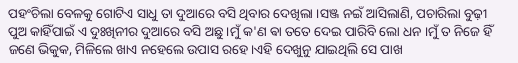ପହଂଚିଲା ବେଳକୁ ଗୋଟିଏ ସାଧୁ ତା ଦୁଆରେ ବସି ଥିବାର ଦେଖିଲା ।ସଞ୍ଜ ନଇଁ ଆସିଲାଣି, ପଚାରିଲା ବୁଢ଼ୀ ପୁଅ କାହିଁପାଇଁ ଏ ଦୁଃଖିନୀର ଦୁଆରେ ବସି ଅଛୁ ।ମୁଁ କ'ଣ ଵା ତତେ ଦେଇ ପାରିବି ଲୋ ଧନ ।ମୁଁ ତ ନିଜେ ହିଁ ଜଣେ ଭିକୁକ, ମିଳିଲେ ଖାଏ ନହେଲେ ଉପାସ ରହେ ।ଏହି ଦେଖୁନୁ ଯାଇଥିଲି ସେ ପାଖ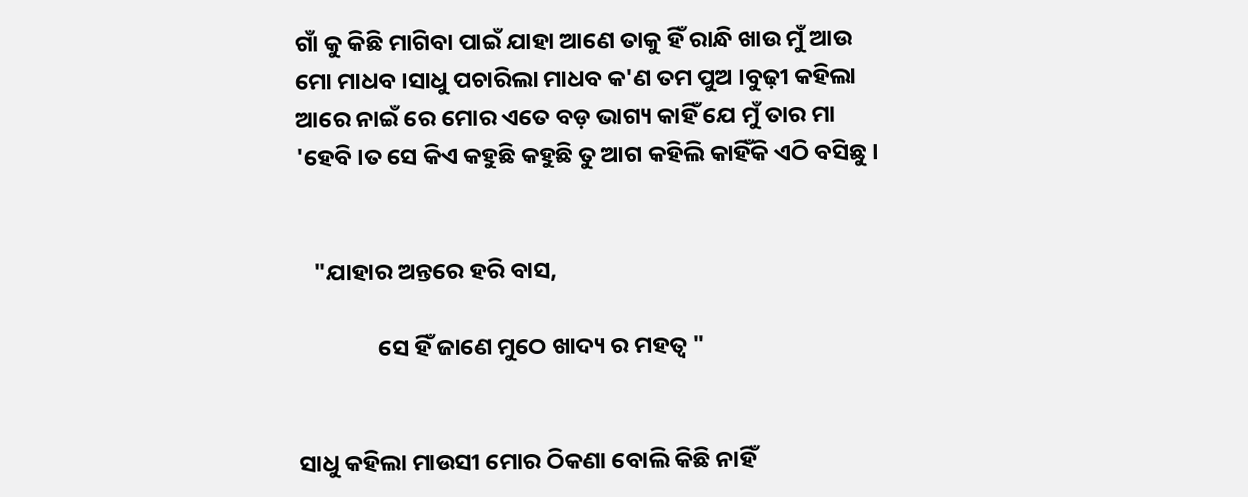ଗାଁ କୁ କିଛି ମାଗିବା ପାଇଁ ଯାହା ଆଣେ ତାକୁ ହିଁ ରାନ୍ଧି ଖାଉ ମୁଁ ଆଉ ମୋ ମାଧବ ।ସାଧୁ ପଚାରିଲା ମାଧବ କ'ଣ ତମ ପୁଅ ।ବୁଢ଼ୀ କହିଲା ଆରେ ନାଇଁ ରେ ମୋର ଏତେ ବଡ଼ ଭାଗ୍ୟ କାହିଁ ଯେ ମୁଁ ତାର ମା 'ହେବି ।ତ ସେ କିଏ କହୁଛି କହୁଛି ତୁ ଆଗ କହିଲି କାହିଁକି ଏଠି ବସିଛୁ ।


   "ଯାହାର ଅନ୍ତରେ ହରି ବାସ,

               ସେ ହିଁ ଜାଣେ ମୁଠେ ଖାଦ୍ୟ ର ମହତ୍ୱ "


ସାଧୁ କହିଲା ମାଉସୀ ମୋର ଠିକଣା ବୋଲି କିଛି ନାହିଁ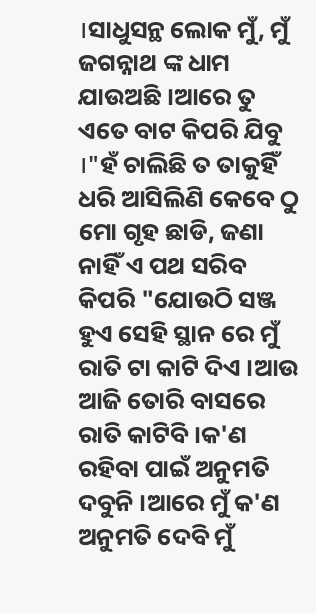।ସାଧୁସନ୍ଥ ଲୋକ ମୁଁ, ମୁଁ ଜଗନ୍ନାଥ ଙ୍କ ଧାମ ଯାଉଅଛି ।ଆରେ ତୁ ଏତେ ବାଟ କିପରି ଯିବୁ ।"ହଁ ଚାଲିଛି ତ ତାକୁହିଁ ଧରି ଆସିଲିଣି କେବେ ଠୁ ମୋ ଗୃହ ଛାଡି, ଜଣା ନାହିଁ ଏ ପଥ ସରିବ କିପରି "ଯୋଉଠି ସଞ୍ଜ ହୁଏ ସେହି ସ୍ଥାନ ରେ ମୁଁ ରାତି ଟା କାଟି ଦିଏ ।ଆଉ ଆଜି ତୋରି ବାସରେ ରାତି କାଟିବି ।କ'ଣ ରହିବା ପାଇଁ ଅନୁମତି ଦବୁନି ।ଆରେ ମୁଁ କ'ଣ ଅନୁମତି ଦେବି ମୁଁ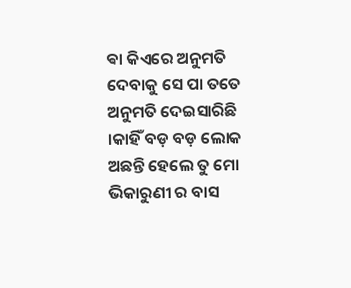ଵା କିଏରେ ଅନୁମତି ଦେବାକୁ ସେ ପା ତତେ ଅନୁମତି ଦେଇସାରିଛି ।କାହିଁ ବଡ଼ ବଡ଼ ଲୋକ ଅଛନ୍ତି ହେଲେ ତୁ ମୋ ଭିକାରୁଣୀ ର ବାସ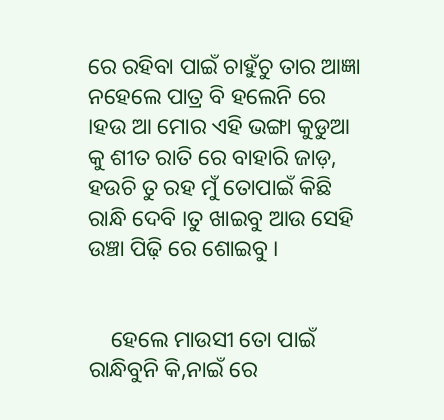ରେ ରହିବା ପାଇଁ ଚାହୁଁଚୁ ତାର ଆଜ୍ଞା ନହେଲେ ପାତ୍ର ବି ହଲେନି ରେ ।ହଉ ଆ ମୋର ଏହି ଭଙ୍ଗା କୁଡୁଆ କୁ ଶୀତ ରାତି ରେ ବାହାରି ଜାଡ଼, ହଉଚି ତୁ ରହ ମୁଁ ତୋପାଇଁ କିଛି ରାନ୍ଧି ଦେବି ।ତୁ ଖାଇବୁ ଆଉ ସେହି ଉଞ୍ଚା ପିଢ଼ି ରେ ଶୋଇବୁ ।


    ହେଲେ ମାଉସୀ ତୋ ପାଇଁ ରାନ୍ଧିବୁନି କି,ନାଇଁ ରେ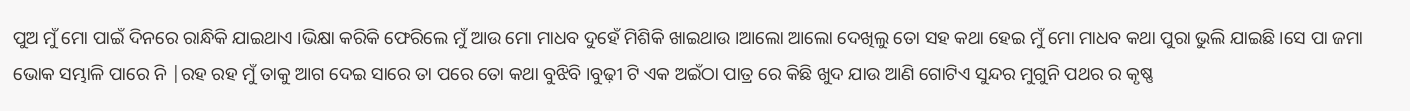ପୁଅ ମୁଁ ମୋ ପାଇଁ ଦିନରେ ରାନ୍ଧିକି ଯାଇଥାଏ ।ଭିକ୍ଷା କରିକି ଫେରିଲେ ମୁଁ ଆଉ ମୋ ମାଧବ ଦୁହେଁ ମିଶିକି ଖାଇଥାଉ ।ଆଲୋ ଆଲୋ ଦେଖିଲୁ ତୋ ସହ କଥା ହେଇ ମୁଁ ମୋ ମାଧବ କଥା ପୁରା ଭୁଲି ଯାଇଛି ।ସେ ପା ଜମା ଭୋକ ସମ୍ଭାଳି ପାରେ ନି |ରହ ରହ ମୁଁ ତାକୁ ଆଗ ଦେଇ ସାରେ ତା ପରେ ତୋ କଥା ବୁଝିବି ।ବୁଢ଼ୀ ଟି ଏକ ଅଇଁଠା ପାତ୍ର ରେ କିଛି ଖୁଦ ଯାଉ ଆଣି ଗୋଟିଏ ସୁନ୍ଦର ମୁଗୁନି ପଥର ର କୃଷ୍ଣ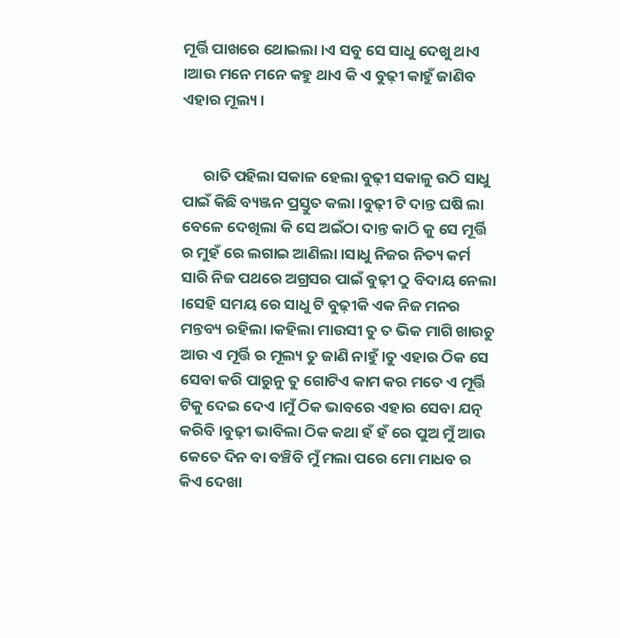ମୂର୍ତ୍ତି ପାଖରେ ଥୋଇଲା ।ଏ ସବୁ ସେ ସାଧୁ ଦେଖୁ ଥାଏ ।ଆଉ ମନେ ମନେ କହୁ ଥାଏ କି ଏ ବୁଢ଼ୀ କାହୁଁ ଜାଣିବ ଏହାର ମୂଲ୍ୟ ।


      ରାତି ପହିଲା ସକାଳ ହେଲା ବୁଢ଼ୀ ସକାଳୁ ଉଠି ସାଧୁ ପାଇଁ କିଛି ବ୍ୟଞ୍ଜନ ପ୍ରସ୍ତୁତ କଲା ।ବୁଢ଼ୀ ଟି ଦାନ୍ତ ଘଷି ଲା ବେଳେ ଦେଖିଲା କି ସେ ଅଇଁଠା ଦାନ୍ତ କାଠି କୁ ସେ ମୂର୍ତ୍ତି ର ମୁହଁ ରେ ଲଗାଇ ଆଣିଲା ।ସାଧୁ ନିଜର ନିତ୍ୟ କର୍ମ ସାରି ନିଜ ପଥରେ ଅଗ୍ରସର ପାଇଁ ବୁଢ଼ୀ ଠୁ ବିଦାୟ ନେଲା ।ସେହି ସମୟ ରେ ସାଧୁ ଟି ବୁଢ଼ୀକି ଏକ ନିଜ ମନର ମନ୍ତବ୍ୟ ରହିଲା ।କହିଲା ମାଉସୀ ତୁ ତ ଭିକ ମାଗି ଖାଉଚୁ ଆଉ ଏ ମୂର୍ତ୍ତି ର ମୂଲ୍ୟ ତୁ ଜାଣି ନାହୁଁ ।ତୁ ଏହାର ଠିକ ସେ ସେବା କରି ପାରୁନୁ ତୁ ଗୋଟିଏ କାମ କର ମତେ ଏ ମୂର୍ତ୍ତି ଟିକୁ ଦେଇ ଦେଏ ।ମୁଁ ଠିକ ଭାବରେ ଏହାର ସେବା ଯତ୍ନ କରିବି ।ବୁଢ଼ୀ ଭାବିଲା ଠିକ କଥା ହଁ ହଁ ରେ ପୁଅ ମୁଁ ଆଉ କେତେ ଦିନ ଵା ବଞ୍ଚିବି ମୁଁ ମଲା ପରେ ମୋ ମାଧବ ର କିଏ ଦେଖା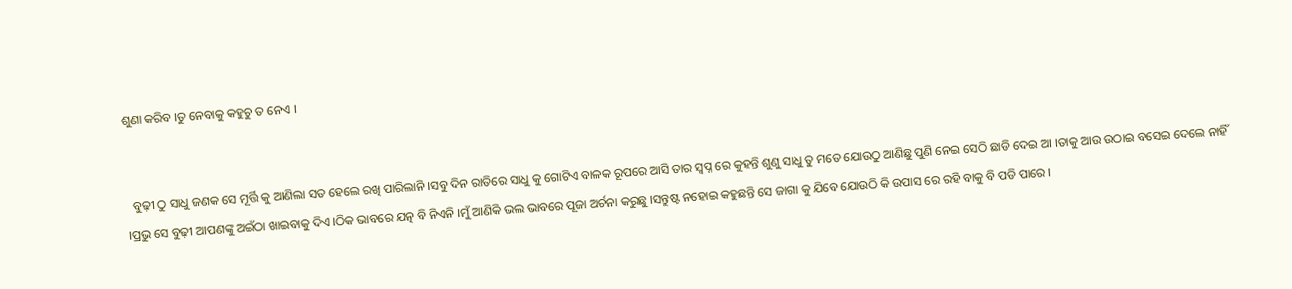ଶୁଣା କରିବ ।ତୁ ନେବାକୁ କହୁଚୁ ତ ନେଏ ।


  ବୁଢ଼ୀ ଠୁ ସାଧୁ ଜଣକ ସେ ମୂର୍ତ୍ତି କୁ ଆଣିଲା ସତ ହେଲେ ରଖି ପାରିଲାନି ।ସବୁ ଦିନ ରାତିରେ ସାଧୁ କୁ ଗୋଟିଏ ବାଳକ ରୂପରେ ଆସି ତାର ସ୍ବପ୍ନ ରେ କୁହନ୍ତି ଶୁଣୁ ସାଧୁ ତୁ ମତେ ଯୋଉଠୁ ଆଣିଛୁ ପୁଣି ନେଇ ସେଠି ଛାଡି ଦେଇ ଆ ।ତାକୁ ଆଉ ଉଠାଇ ବସେଇ ଦେଲେ ନାହିଁ ।ପ୍ରଭୁ ସେ ବୁଢ଼ୀ ଆପଣଙ୍କୁ ଅଇଁଠା ଖାଇବାକୁ ଦିଏ ।ଠିକ ଭାବରେ ଯତ୍ନ ବି ନିଏନି ।ମୁଁ ଆଣିକି ଭଲ ଭାବରେ ପୂଜା ଅର୍ଚନା କରୁଛୁ ।ସନ୍ତୁଷ୍ଟ ନହୋଇ କହୁଛନ୍ତି ସେ ଜାଗା କୁ ଯିବେ ଯୋଉଠି କି ଉପାସ ରେ ରହି ବାକୁ ବି ପଡି ପାରେ ।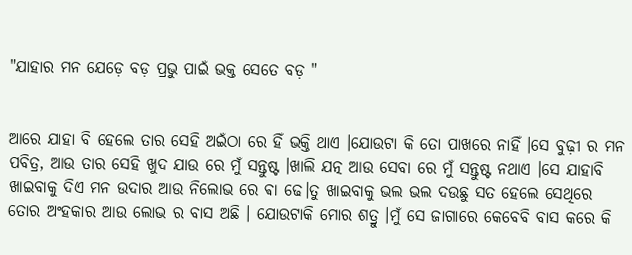"ଯାହାର ମନ ଯେଡ଼େ ବଡ଼ ପ୍ରଭୁ ପାଇଁ ଭକ୍ତ ସେତେ ବଡ଼ "


ଆରେ ଯାହା ବି ହେଲେ ତାର ସେହି ଅଇଁଠା ରେ ହିଁ ଭକ୍ତି ଥାଏ ।ଯୋଉଟା କି ତୋ ପାଖରେ ନାହିଁ ।ସେ ବୁଢ଼ୀ ର ମନ ପବିତ୍ର, ଆଉ ତାର ସେହି ଖୁଦ ଯାଉ ରେ ମୁଁ ସନ୍ତୁଷ୍ଟ ।ଖାଲି ଯତ୍ନ ଆଉ ସେବା ରେ ମୁଁ ସନ୍ତୁଷ୍ଟ ନଥାଏ ।ସେ ଯାହାବି ଖାଇବାକୁ ଦିଏ ମନ ଉଦାର ଆଉ ନିଲୋଭ ରେ ଵା ଢେ।ତୁ ଖାଇବାକୁ ଭଲ ଭଲ ଦଉଛୁ ସତ ହେଲେ ସେଥିରେ ତୋର ଅଂହକାର ଆଉ ଲୋଭ ର ବାସ ଅଛି । ଯୋଉଟାକି ମୋର ଶତ୍ରୁ ।ମୁଁ ସେ ଜାଗାରେ କେବେବି ବାସ କରେ କି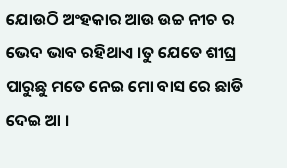ଯୋଉଠି ଅଂହକାର ଆଉ ଉଚ୍ଚ ନୀଚ ର ଭେଦ ଭାବ ରହିଥାଏ ।ତୁ ଯେତେ ଶୀଘ୍ର ପାରୁଛୁ ମତେ ନେଇ ମୋ ବାସ ରେ ଛାଡି ଦେଇ ଆ ।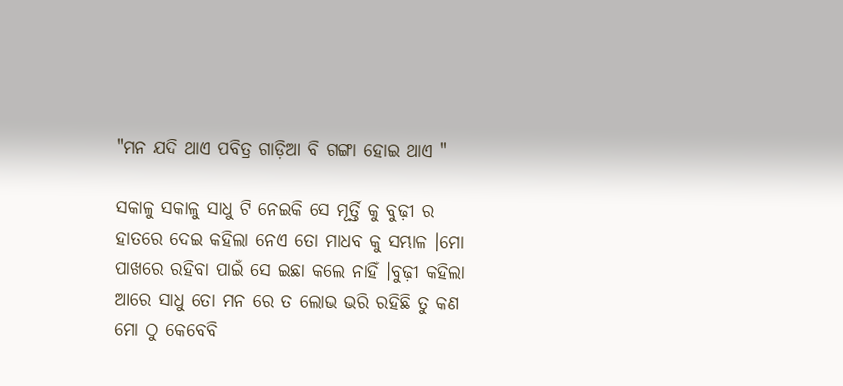"ମନ ଯଦି ଥାଏ ପବିତ୍ର ଗାଡ଼ିଆ ବି ଗଙ୍ଗା ହୋଇ ଥାଏ "

ସକାଳୁ ସକାଳୁ ସାଧୁ ଟି ନେଇକି ସେ ମୂର୍ତ୍ତି କୁ ବୁଢ଼ୀ ର ହାତରେ ଦେଇ କହିଲା ନେଏ ତୋ ମାଧବ କୁ ସମ୍ଭାଳ ।ମୋ ପାଖରେ ରହିବା ପାଇଁ ସେ ଇଛା କଲେ ନାହିଁ ।ବୁଢ଼ୀ କହିଲା ଆରେ ସାଧୁ ତୋ ମନ ରେ ତ ଲୋଭ ଭରି ରହିଛି ତୁ କଣ ମୋ ଠୁ କେବେବି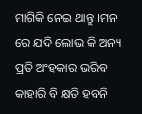ମାଗିକି ନେଇ ଥାନ୍ତୁ ।ମନ ରେ ଯଦି ଲୋଭ କି ଅନ୍ୟ ପ୍ରତି ଅଂହକାର ଭରିବ କାହାରି ବି କ୍ଷତି ହବନି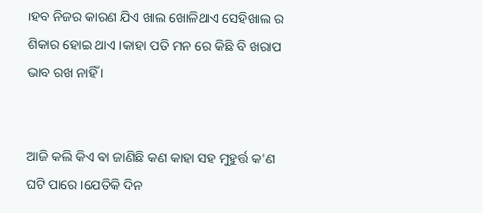।ହବ ନିଜର କାରଣ ଯିଏ ଖାଲ ଖୋଳିଥାଏ ସେହିଖାଲ ର ଶିକାର ହୋଇ ଥାଏ ।କାହା ପତି ମନ ରେ କିଛି ବି ଖରାପ ଭାବ ରଖ ନାହିଁ ।


ଆଜି କଲି କିଏ ଵା ଜାଣିଛି କଣ କାହା ସହ ମୁହୁର୍ତ୍ତ କ'ଣ ଘଟି ପାରେ ।ଯେତିକି ଦିନ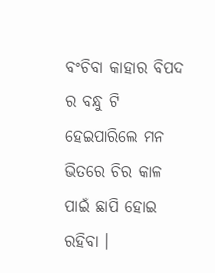ବଂଚିବା କାହାର ବିପଦ ର ବନ୍ଧୁ ଟି ହେଇପାରିଲେ ମନ ଭିତରେ ଚିର କାଳ ପାଇଁ ଛାପି ହୋଇ ରହିବା ।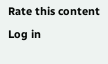Rate this content
Log in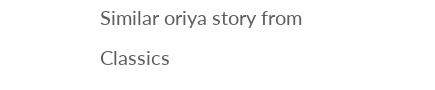Similar oriya story from Classics